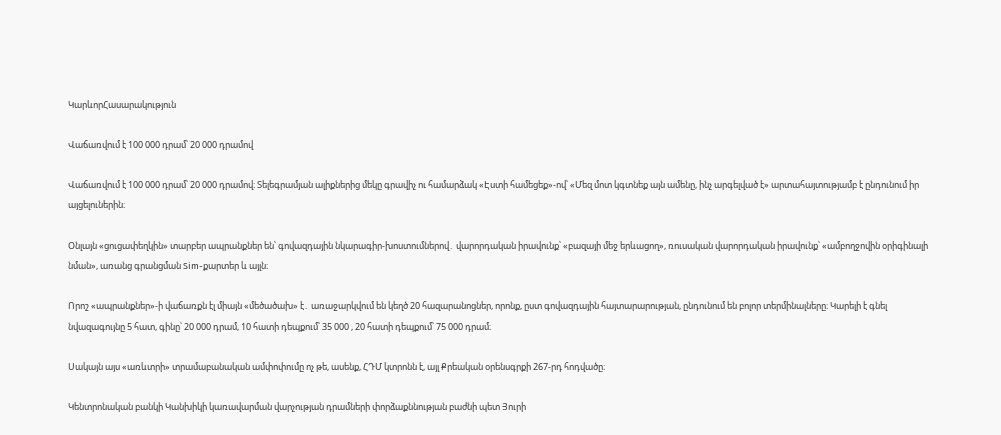ԿարևորՀասարակություն

Վաճառվում է 100 000 դրամ՝ 20 000 դրամով

Վաճառվում է 100 000 դրամ՝ 20 000 դրամով։ Տելեգրամյան ալիքներից մեկը գրավիչ ու համարձակ «Էստի համեցեք»-ով՝ «Մեզ մոտ կգտնեք այն ամենը, ինչ արգելված է» արտահայտությամբ է ընդունում իր այցելուներին։

Օնլայն «ցուցափեղկին» տարբեր ապրանքներ են՝ գովազդային նկարագիր-խոստումներով․ վարորդական իրավունք՝ «բազայի մեջ երևացող», ռուսական վարորդական իրավունք՝ «ամբողջովին օրիգինալի նման», առանց գրանցման Sim-քարտեր և այլն։

Որոշ «ապրանքներ»-ի վաճառքն էլ միայն «մեծածախ» է․ առաջարկվում են կեղծ 20 հազարանոցներ, որոնք, ըստ գովազդային հայտարարության, ընդունում են բոլոր տերմինալները։ Կարելի է գնել նվազագույնը 5 հատ, գինը՝ 20 000 դրամ, 10 հատի դեպքում՝ 35 000 , 20 հատի դեպքում՝ 75 000 դրամ։

Սակայն այս «առևտրի» տրամաբանական ամփոփումը ոչ թե, ասենք, ՀԴՄ կտրոնն է, այլ Քրեական օրենսգրքի 267-րդ հոդվածը։

Կենտրոնական բանկի Կանխիկի կառավարման վարչության դրամների փորձաքննության բաժնի պետ Յուրի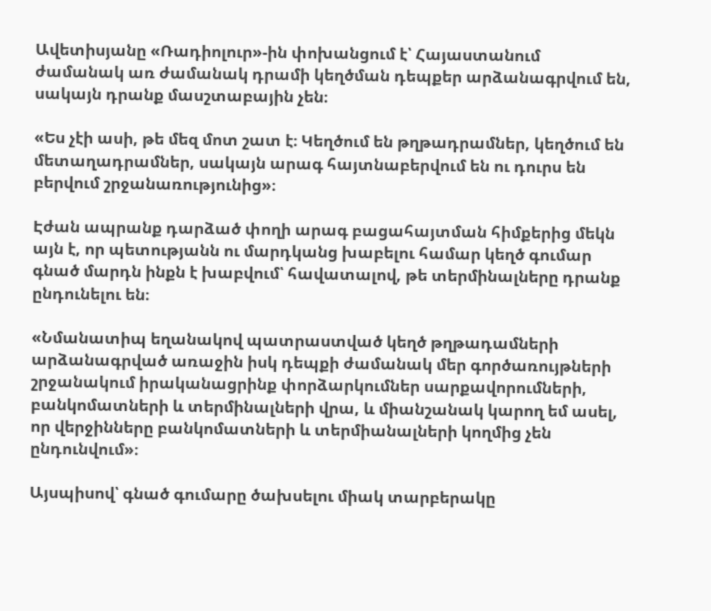Ավետիսյանը «Ռադիոլուր»-ին փոխանցում է՝ Հայաստանում ժամանակ առ ժամանակ դրամի կեղծման դեպքեր արձանագրվում են, սակայն դրանք մասշտաբային չեն։

«Ես չէի ասի, թե մեզ մոտ շատ է։ Կեղծում են թղթադրամներ, կեղծում են մետաղադրամներ, սակայն արագ հայտնաբերվում են ու դուրս են բերվում շրջանառությունից»։

Էժան ապրանք դարձած փողի արագ բացահայտման հիմքերից մեկն այն է, որ պետությանն ու մարդկանց խաբելու համար կեղծ գումար գնած մարդն ինքն է խաբվում՝ հավատալով, թե տերմինալները դրանք ընդունելու են։

«Նմանատիպ եղանակով պատրաստված կեղծ թղթադամների արձանագրված առաջին իսկ դեպքի ժամանակ մեր գործառույթների շրջանակում իրականացրինք փորձարկումներ սարքավորումների, բանկոմատների և տերմինալների վրա, և միանշանակ կարող եմ ասել, որ վերջինները բանկոմատների և տերմիանալների կողմից չեն ընդունվում»։

Այսպիսով՝ գնած գումարը ծախսելու միակ տարբերակը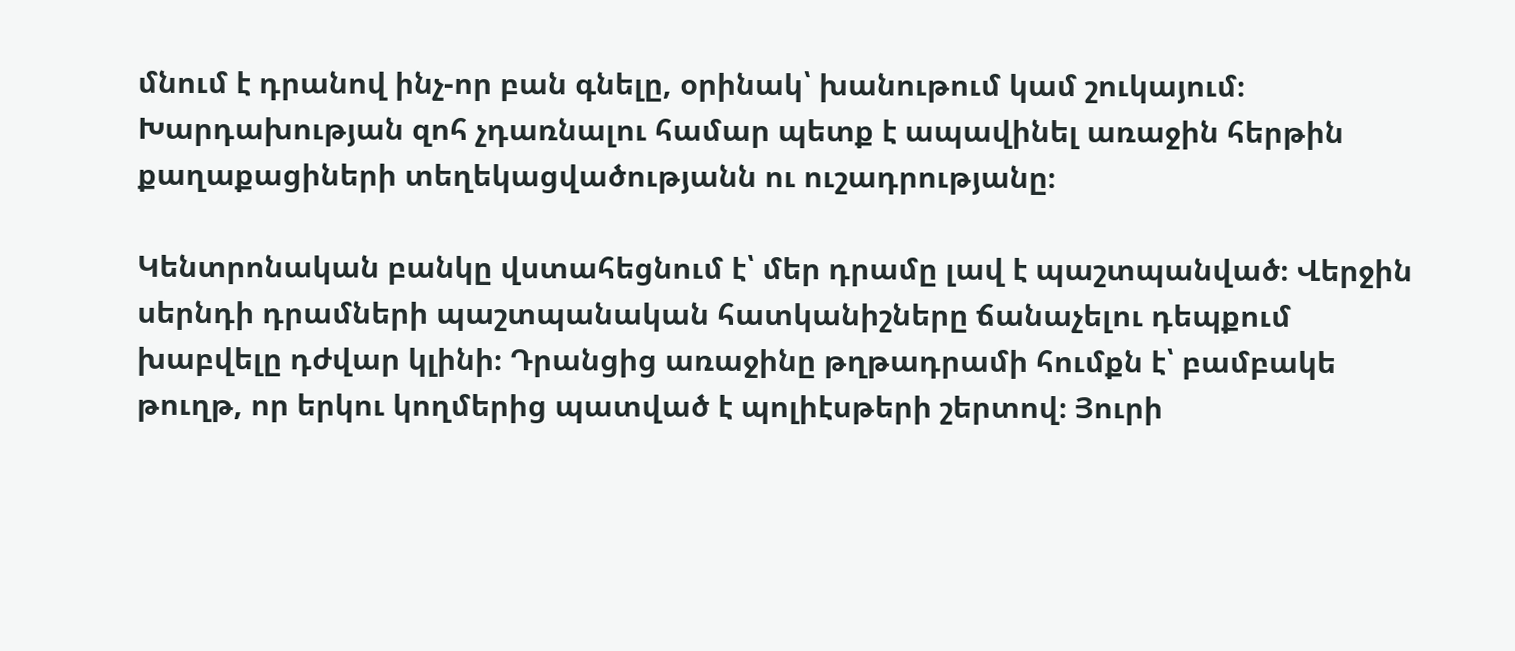մնում է դրանով ինչ-որ բան գնելը, օրինակ՝ խանութում կամ շուկայում։ Խարդախության զոհ չդառնալու համար պետք է ապավինել առաջին հերթին քաղաքացիների տեղեկացվածությանն ու ուշադրությանը։

Կենտրոնական բանկը վստահեցնում է՝ մեր դրամը լավ է պաշտպանված։ Վերջին սերնդի դրամների պաշտպանական հատկանիշները ճանաչելու դեպքում խաբվելը դժվար կլինի։ Դրանցից առաջինը թղթադրամի հումքն է՝ բամբակե թուղթ, որ երկու կողմերից պատված է պոլիէսթերի շերտով։ Յուրի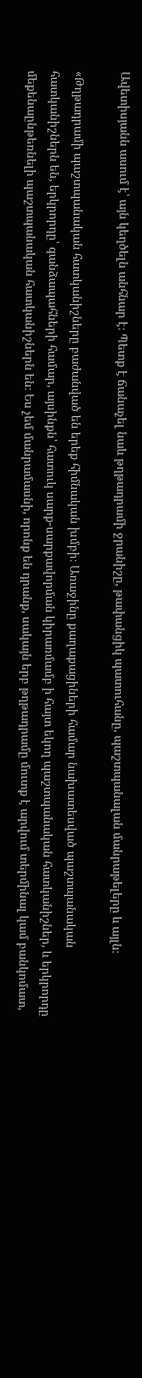Ավետիսյանն ասում է՝ այն կեղծելն անհնար է։ Պետք է ճանաչել նաև թղթադրամի ջրանիշը, թափանցիկ պատուհանը, պաշտպանալան մանրաթելերը և այլն։

«Թղթադրամի պաշտպանական հատկանիշները բաժանված են երեք հիմնական խմբի։ Առաջինը քաղաքացիների համար նախատեսված պաշտպանական հատկանիշներն են, երկրորդը՝ գանձապահների համար, այսինքն՝ հատուկ սարք-սարքավորման կիրառմամբ ի հայտ եկող պաշտպանական հատկանիշներ, և երկրորդը մեքենաընթեռնելի պաշտպանական հատկանիշներն են։ Ես չեմ մանրամասնի, որոնք են դրանք, սակայն երբ թղթադրամը մուտք է արվում տերմինալ կամ բանկոմատ,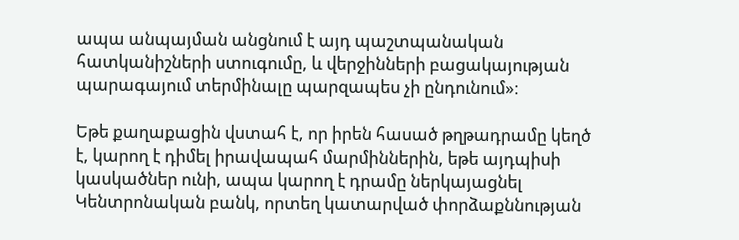ապա անպայման անցնում է այդ պաշտպանական հատկանիշների ստուգումը, և վերջինների բացակայության պարագայում տերմինալը պարզապես չի ընդունում»։

Եթե քաղաքացին վստահ է, որ իրեն հասած թղթադրամը կեղծ է, կարող է դիմել իրավապահ մարմիններին, եթե այդպիսի կասկածներ ունի, ապա կարող է դրամը ներկայացնել Կենտրոնական բանկ, որտեղ կատարված փորձաքննության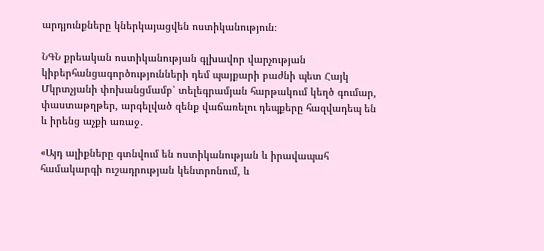արդյունքները կներկայացվեն ոստիկանություն։

ՆԳՆ քրեական ոստիկանության գլխավոր վարչության կիբերհանցագործությունների դեմ պայքարի բաժնի պետ Հայկ Մկրտչյանի փոխանցմամբ՝ տելեգրամյան հարթակում կեղծ գումար, փաստաթղթեր, արգելված զենք վաճառելու դեպքերը հազվադեպ են և իրենց աչքի առաջ․

«Այդ ալիքները գտնվում են ոստիկանության և իրավապահ համակարգի ուշադրության կենտրոնում, և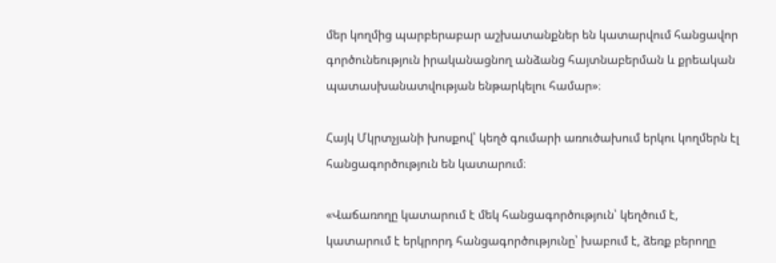մեր կողմից պարբերաբար աշխատանքներ են կատարվում հանցավոր գործունեություն իրականացնող անձանց հայտնաբերման և քրեական պատասխանատվության ենթարկելու համար»։

Հայկ Մկրտչյանի խոսքով՝ կեղծ գումարի առուծախում երկու կողմերն էլ հանցագործություն են կատարում։

«Վաճառողը կատարում է մեկ հանցագործություն՝ կեղծում է, կատարում է երկրորդ հանցագործությունը՝ խաբում է, ձեռք բերողը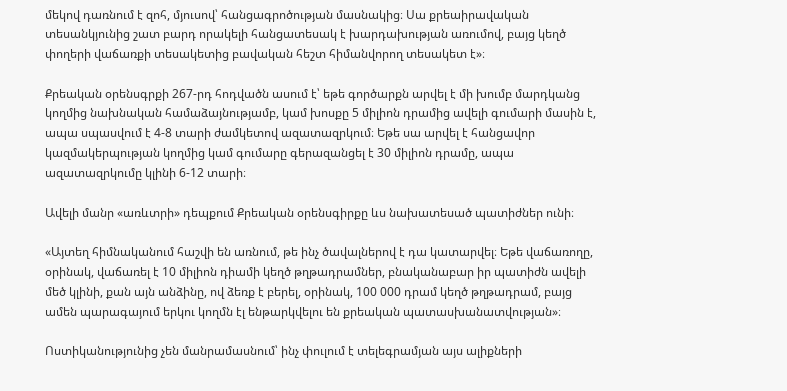մեկով դառնում է զոհ, մյուսով՝ հանցագրոծության մասնակից։ Սա քրեաիրավական տեսանկյունից շատ բարդ որակելի հանցատեսակ է խարդախության առումով, բայց կեղծ փողերի վաճառքի տեսակետից բավական հեշտ հիմանվորող տեսակետ է»։

Քրեական օրենսգրքի 267-րդ հոդվածն ասում է՝ եթե գործարքն արվել է մի խումբ մարդկանց կողմից նախնական համաձայնությամբ, կամ խոսքը 5 միլիոն դրամից ավելի գումարի մասին է, ապա սպասվում է 4-8 տարի ժամկետով ազատազրկում։ Եթե սա արվել է հանցավոր կազմակերպության կողմից կամ գումարը գերազանցել է 30 միլիոն դրամը, ապա ազատազրկումը կլինի 6-12 տարի։

Ավելի մանր «առևտրի» դեպքում Քրեական օրենսգիրքը ևս նախատեսած պատիժներ ունի։

«Այտեղ հիմնականում հաշվի են առնում, թե ինչ ծավալներով է դա կատարվել։ Եթե վաճառողը, օրինակ, վաճառել է 10 միլիոն դիամի կեղծ թղթադրամներ, բնականաբար իր պատիժն ավելի մեծ կլինի, քան այն անձինը, ով ձեռք է բերել, օրինակ, 100 000 դրամ կեղծ թղթադրամ, բայց ամեն պարագայում երկու կողմն էլ ենթարկվելու են քրեական պատասխանատվության»։

Ոստիկանությունից չեն մանրամասնում՝ ինչ փուլում է տելեգրամյան այս ալիքների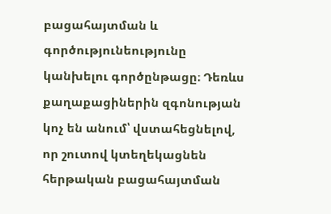բացահայտման և գործությունեությունը կանխելու գործընթացը։ Դեռևս քաղաքացիներին զգոնության կոչ են անում՝ վստահեցնելով, որ շուտով կտեղեկացնեն հերթական բացահայտման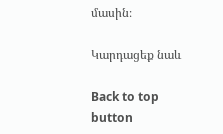մասին։

Կարդացեք նաև

Back to top button